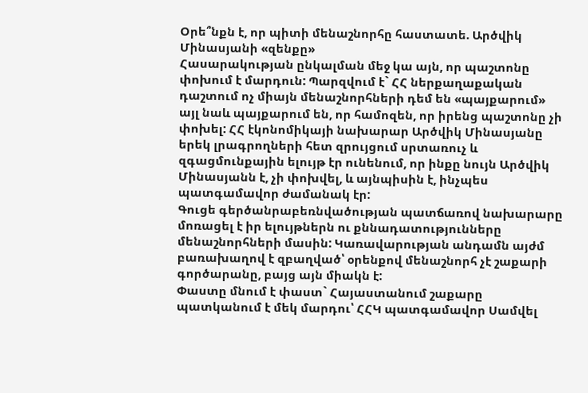Օրե՞նքն է, որ պիտի մենաշնորհը հաստատե. Արծվիկ Մինասյանի «զենքը»
Հասարակության ընկալման մեջ կա այն, որ պաշտոնը փոխում է մարդուն: Պարզվում է` ՀՀ ներքաղաքական դաշտում ոչ միայն մենաշնորհների դեմ են «պայքարում» այլ նաև պայքարում են, որ համոզեն, որ իրենց պաշտոնը չի փոխել: ՀՀ էկոնոմիկայի նախարար Արծվիկ Մինասյանը երեկ լրագրողների հետ զրույցում սրտառուչ և զգացմունքային ելույթ էր ունենում, որ ինքը նույն Արծվիկ Մինասյանն է, չի փոխվել, և այնպիսին է, ինչպես պատգամավոր ժամանակ էր:
Գուցե գերծանրաբեռնվածության պատճառով նախարարը մոռացել է իր ելույթներն ու քննադատությունները մենաշնորհների մասին: Կառավարության անդամն այժմ բառախաղով է զբաղված՝ օրենքով մենաշնորհ չէ շաքարի գործարանը, բայց այն միակն է:
Փաստը մնում է փաստ` Հայաստանում շաքարը պատկանում է մեկ մարդու՝ ՀՀԿ պատգամավոր Սամվել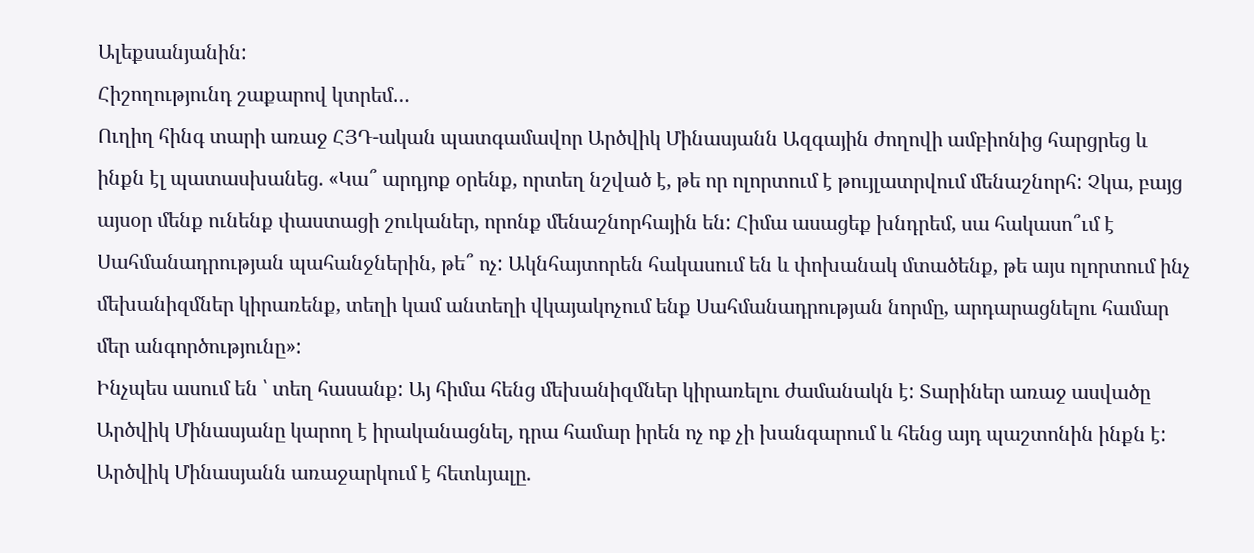Ալեքսանյանին:
Հիշողությունդ շաքարով կտրեմ…
Ուղիղ հինգ տարի առաջ ՀՅԴ-ական պատգամավոր Արծվիկ Մինասյանն Ազգային ժողովի ամբիոնից հարցրեց և ինքն էլ պատասխանեց. «Կա՞ արդյոք օրենք, որտեղ նշված է, թե որ ոլորտում է թույլատրվում մենաշնորհ: Չկա, բայց այսօր մենք ունենք փաստացի շուկաներ, որոնք մենաշնորհային են: Հիմա ասացեք խնդրեմ, սա հակասո՞ւմ է Սահմանադրության պահանջներին, թե՞ ոչ: Ակնհայտորեն հակասում են և փոխանակ մտածենք, թե այս ոլորտում ինչ մեխանիզմներ կիրառենք, տեղի կամ անտեղի վկայակոչում ենք Սահմանադրության նորմը, արդարացնելու համար մեր անգործությունը»:
Ինչպես ասում են ՝ տեղ հասանք: Այ հիմա հենց մեխանիզմներ կիրառելու ժամանակն է: Տարիներ առաջ ասվածը Արծվիկ Մինասյանը կարող է իրականացնել, դրա համար իրեն ոչ ոք չի խանգարում և հենց այդ պաշտոնին ինքն է:
Արծվիկ Մինասյանն առաջարկում է հետևյալը.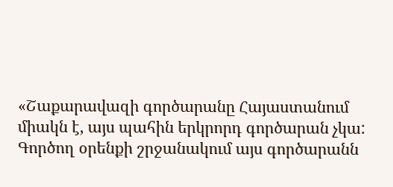«Շաքարավազի գործարանը Հայաստանում միակն է, այս պահին երկրորդ գործարան չկա: Գործող օրենքի շրջանակում այս գործարանն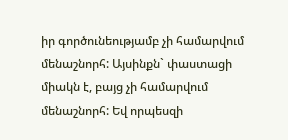իր գործունեությամբ չի համարվում մենաշնորհ: Այսինքն` փաստացի միակն է, բայց չի համարվում մենաշնորհ: Եվ որպեսզի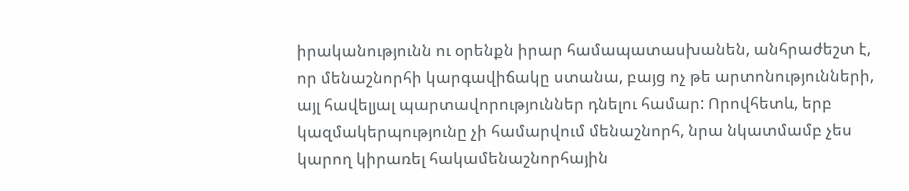իրականությունն ու օրենքն իրար համապատասխանեն, անհրաժեշտ է, որ մենաշնորհի կարգավիճակը ստանա, բայց ոչ թե արտոնությունների, այլ հավելյալ պարտավորություններ դնելու համար: Որովհետև, երբ կազմակերպությունը չի համարվում մենաշնորհ, նրա նկատմամբ չես կարող կիրառել հակամենաշնորհային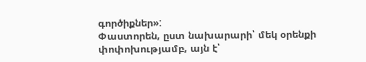գործիքներ»:
Փաստորեն, ըստ նախարարի՝ մեկ օրենքի փոփոխությամբ, այն է՝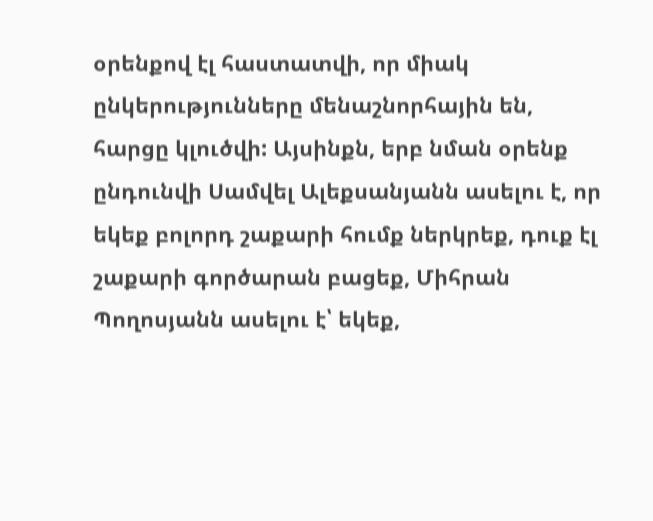օրենքով էլ հաստատվի, որ միակ ընկերությունները մենաշնորհային են, հարցը կլուծվի: Այսինքն, երբ նման օրենք ընդունվի Սամվել Ալեքսանյանն ասելու է, որ եկեք բոլորդ շաքարի հումք ներկրեք, դուք էլ շաքարի գործարան բացեք, Միհրան Պողոսյանն ասելու է՝ եկեք,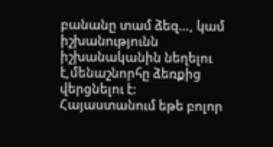բանանը տամ ձեզ…, կամ իշխանությունն իշխանականին նեղելու է,մենաշնորհը ձեռքից վերցնելու է: Հայաստանում եթե բոլոր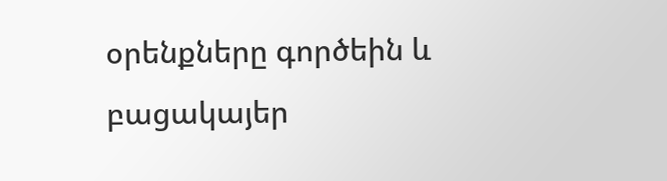օրենքները գործեին և բացակայեր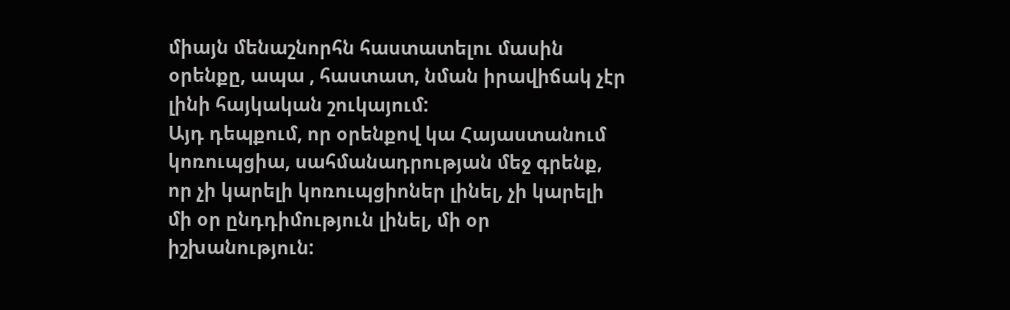միայն մենաշնորհն հաստատելու մասին օրենքը, ապա , հաստատ, նման իրավիճակ չէր լինի հայկական շուկայում:
Այդ դեպքում, որ օրենքով կա Հայաստանում կոռուպցիա, սահմանադրության մեջ գրենք, որ չի կարելի կոռուպցիոներ լինել, չի կարելի մի օր ընդդիմություն լինել, մի օր իշխանություն: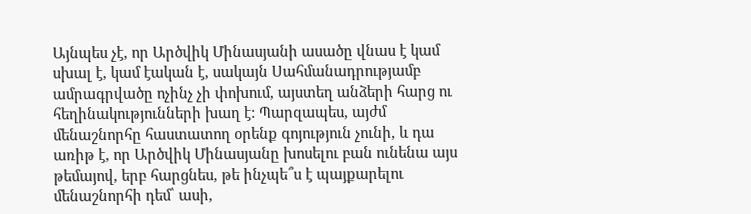Այնպես չէ, որ Արծվիկ Մինասյանի ասածը վնաս է կամ սխալ է, կամ էական է, սակայն Սահմանադրությամբ ամրագրվածը ոչինչ չի փոխում, այստեղ անձերի հարց ու հեղինակությունների խաղ է: Պարզապես, այժմ մենաշնորհը հաստատող օրենք գոյություն չունի, և դա առիթ է, որ Արծվիկ Մինասյանը խոսելու բան ունենա այս թեմայով, երբ հարցնես, թե ինչպե՞ս է պայքարելու մենաշնորհի դեմ՝ ասի,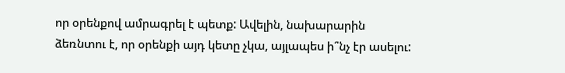որ օրենքով ամրագրել է պետք: Ավելին, նախարարին ձեռնտու է, որ օրենքի այդ կետը չկա, այլապես ի՞նչ էր ասելու: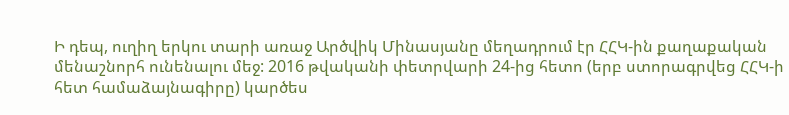Ի դեպ, ուղիղ երկու տարի առաջ Արծվիկ Մինասյանը մեղադրում էր ՀՀԿ-ին քաղաքական մենաշնորհ ունենալու մեջ: 2016 թվականի փետրվարի 24-ից հետո (երբ ստորագրվեց ՀՀԿ-ի հետ համաձայնագիրը) կարծես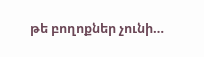թե բողոքներ չունի…